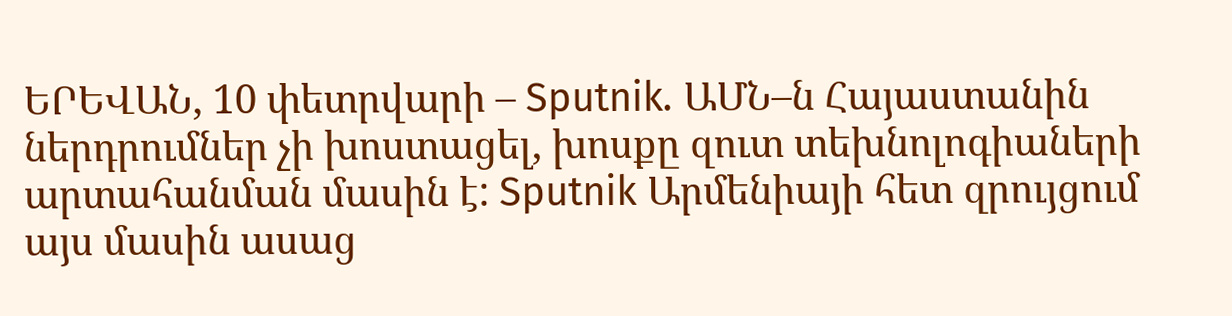ԵՐԵՎԱՆ, 10 փետրվարի – Sputnik. ԱՄՆ–ն Հայաստանին ներդրումներ չի խոստացել, խոսքը զուտ տեխնոլոգիաների արտահանման մասին է: Sputnik Արմենիայի հետ զրույցում այս մասին ասաց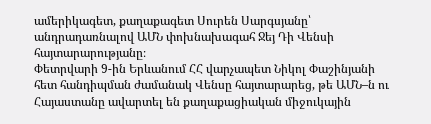ամերիկագետ, քաղաքագետ Սուրեն Սարգսյանը՝ անդրադառնալով ԱՄՆ փոխնախագահ Ջեյ Դի Վենսի հայտարարությանը։
Փետրվարի 9-ին Երևանում ՀՀ վարչապետ Նիկոլ Փաշինյանի հետ հանդիպման ժամանակ Վենսը հայտարարեց, թե ԱՄՆ–ն ու Հայաստանը ավարտել են քաղաքացիական միջուկային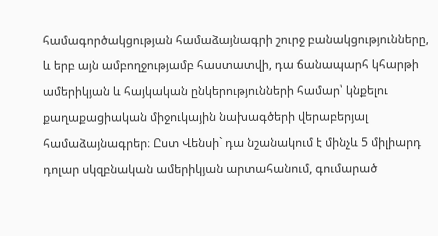համագործակցության համաձայնագրի շուրջ բանակցությունները, և երբ այն ամբողջությամբ հաստատվի, դա ճանապարհ կհարթի ամերիկյան և հայկական ընկերությունների համար՝ կնքելու քաղաքացիական միջուկային նախագծերի վերաբերյալ համաձայնագրեր։ Ըստ Վենսի` դա նշանակում է մինչև 5 միլիարդ դոլար սկզբնական ամերիկյան արտահանում, գումարած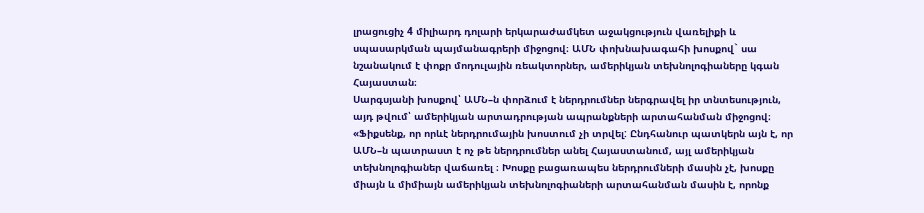լրացուցիչ 4 միլիարդ դոլարի երկարաժամկետ աջակցություն վառելիքի և սպասարկման պայմանագրերի միջոցով։ ԱՄՆ փոխնախագահի խոսքով` սա նշանակում է փոքր մոդուլային ռեակտորներ, ամերիկյան տեխնոլոգիաները կգան Հայաստան։
Սարգսյանի խոսքով՝ ԱՄՆ–ն փորձում է ներդրումներ ներգրավել իր տնտեսություն, այդ թվում՝ ամերիկյան արտադրության ապրանքների արտահանման միջոցով։
«Ֆիքսենք, որ որևէ ներդրումային խոստում չի տրվել: Ընդհանուր պատկերն այն է, որ ԱՄՆ–ն պատրաստ է ոչ թե ներդրումներ անել Հայաստանում, այլ ամերիկյան տեխնոլոգիաներ վաճառել ։ Խոսքը բացառապես ներդրումների մասին չէ, խոսքը միայն և միմիայն ամերիկյան տեխնոլոգիաների արտահանման մասին է, որոնք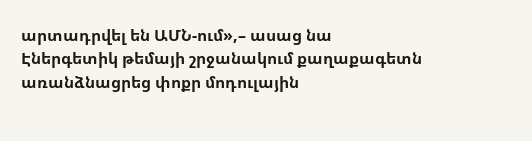արտադրվել են ԱՄՆ-ում»,– ասաց նա
Էներգետիկ թեմայի շրջանակում քաղաքագետն առանձնացրեց փոքր մոդուլային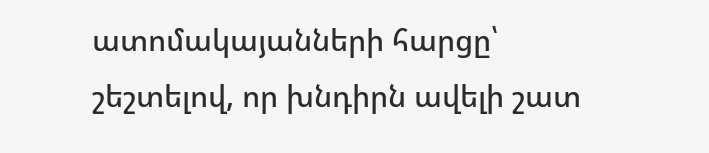ատոմակայանների հարցը՝ շեշտելով, որ խնդիրն ավելի շատ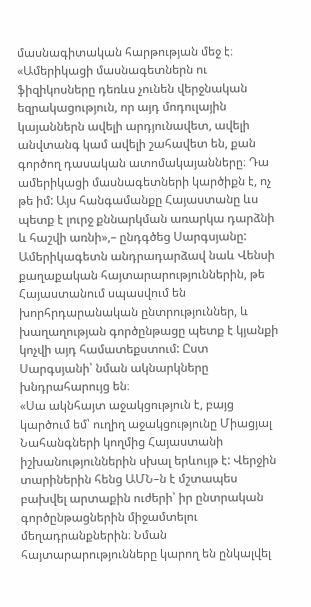մասնագիտական հարթության մեջ է։
«Ամերիկացի մասնագետներն ու ֆիզիկոսները դեռևս չունեն վերջնական եզրակացություն, որ այդ մոդուլային կայաններն ավելի արդյունավետ, ավելի անվտանգ կամ ավելի շահավետ են, քան գործող դասական ատոմակայանները։ Դա ամերիկացի մասնագետների կարծիքն է, ոչ թե իմ: Այս հանգամանքը Հայաստանը ևս պետք է լուրջ քննարկման առարկա դարձնի և հաշվի առնի»,– ընդգծեց Սարգսյանը:
Ամերիկագետն անդրադարձավ նաև Վենսի քաղաքական հայտարարություններին, թե Հայաստանում սպասվում են խորհրդարանական ընտրություններ, և խաղաղության գործընթացը պետք է կյանքի կոչվի այդ համատեքստում: Ըստ Սարգսյանի՝ նման ակնարկները խնդրահարույց են։
«Սա ակնհայտ աջակցություն է, բայց կարծում եմ՝ ուղիղ աջակցությունը Միացյալ Նահանգների կողմից Հայաստանի իշխանություններին սխալ երևույթ է: Վերջին տարիներին հենց ԱՄՆ–ն է մշտապես բախվել արտաքին ուժերի՝ իր ընտրական գործընթացներին միջամտելու մեղադրանքներին։ Նման հայտարարությունները կարող են ընկալվել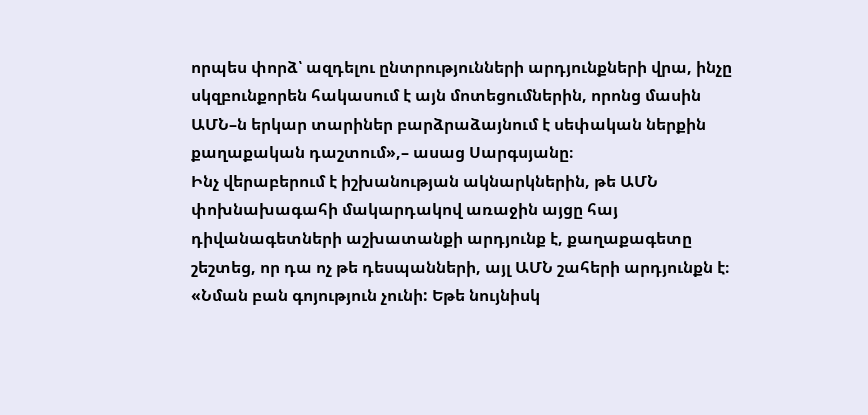որպես փորձ՝ ազդելու ընտրությունների արդյունքների վրա, ինչը սկզբունքորեն հակասում է այն մոտեցումներին, որոնց մասին ԱՄՆ–ն երկար տարիներ բարձրաձայնում է սեփական ներքին քաղաքական դաշտում»,– ասաց Սարգսյանը։
Ինչ վերաբերում է իշխանության ակնարկներին, թե ԱՄՆ փոխնախագահի մակարդակով առաջին այցը հայ դիվանագետների աշխատանքի արդյունք է, քաղաքագետը շեշտեց, որ դա ոչ թե դեսպանների, այլ ԱՄՆ շահերի արդյունքն է։
«Նման բան գոյություն չունի: Եթե նույնիսկ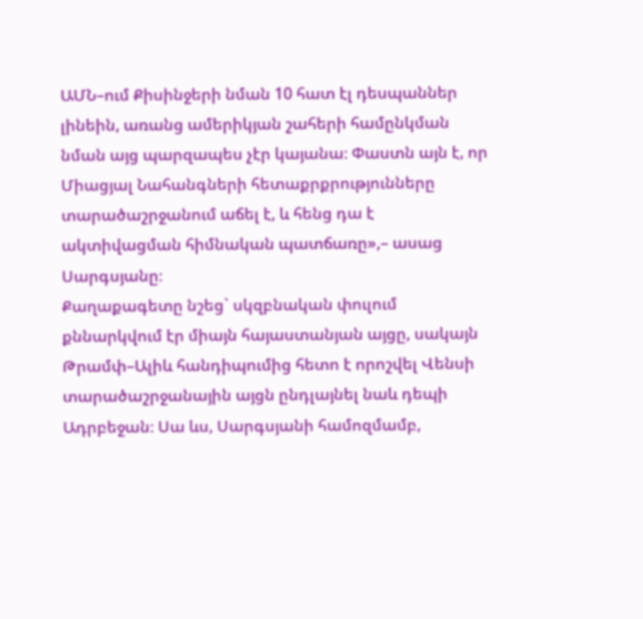ԱՄՆ–ում Քիսինջերի նման 10 հատ էլ դեսպաններ լինեին, առանց ամերիկյան շահերի համընկման նման այց պարզապես չէր կայանա։ Փաստն այն է, որ Միացյալ Նահանգների հետաքրքրությունները տարածաշրջանում աճել է, և հենց դա է ակտիվացման հիմնական պատճառը»,– ասաց Սարգսյանը։
Քաղաքագետը նշեց` սկզբնական փուլում քննարկվում էր միայն հայաստանյան այցը, սակայն Թրամփ–Ալիև հանդիպումից հետո է որոշվել Վենսի տարածաշրջանային այցն ընդլայնել նաև դեպի Ադրբեջան։ Սա ևս, Սարգսյանի համոզմամբ,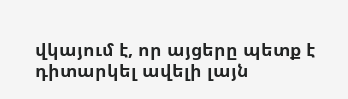վկայում է, որ այցերը պետք է դիտարկել ավելի լայն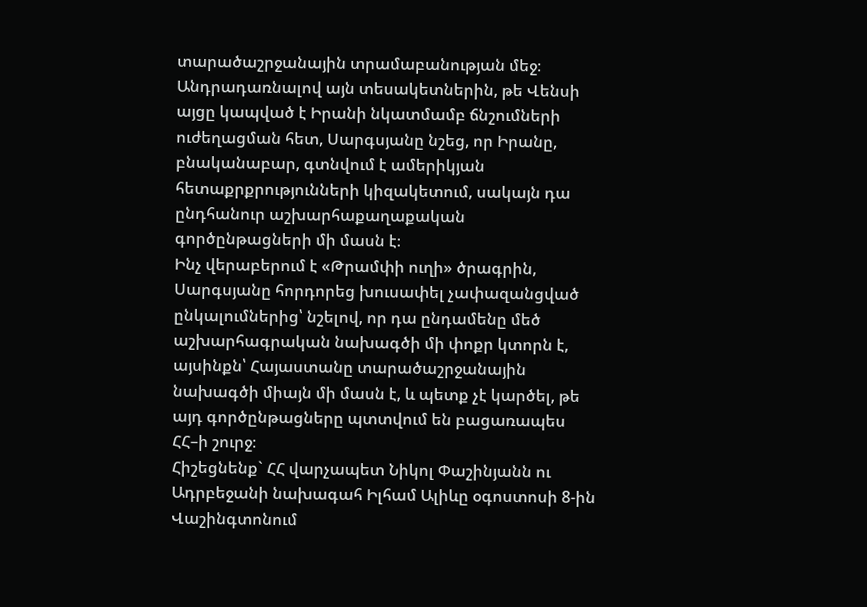տարածաշրջանային տրամաբանության մեջ։ Անդրադառնալով այն տեսակետներին, թե Վենսի այցը կապված է Իրանի նկատմամբ ճնշումների ուժեղացման հետ, Սարգսյանը նշեց, որ Իրանը, բնականաբար, գտնվում է ամերիկյան հետաքրքրությունների կիզակետում, սակայն դա ընդհանուր աշխարհաքաղաքական գործընթացների մի մասն է։
Ինչ վերաբերում է «Թրամփի ուղի» ծրագրին, Սարգսյանը հորդորեց խուսափել չափազանցված ընկալումներից՝ նշելով, որ դա ընդամենը մեծ աշխարհագրական նախագծի մի փոքր կտորն է, այսինքն՝ Հայաստանը տարածաշրջանային նախագծի միայն մի մասն է, և պետք չէ կարծել, թե այդ գործընթացները պտտվում են բացառապես ՀՀ–ի շուրջ։
Հիշեցնենք` ՀՀ վարչապետ Նիկոլ Փաշինյանն ու Ադրբեջանի նախագահ Իլհամ Ալիևը օգոստոսի 8-ին Վաշինգտոնում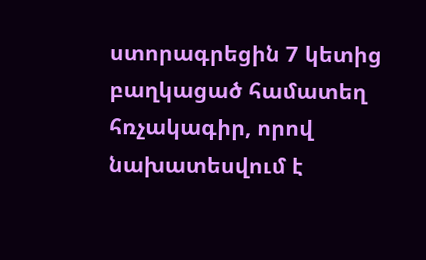ստորագրեցին 7 կետից բաղկացած համատեղ հռչակագիր, որով նախատեսվում է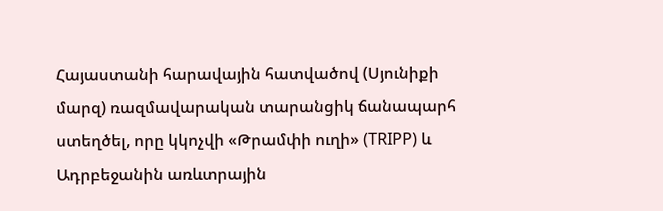Հայաստանի հարավային հատվածով (Սյունիքի մարզ) ռազմավարական տարանցիկ ճանապարհ ստեղծել, որը կկոչվի «Թրամփի ուղի» (TRIPP) և Ադրբեջանին առևտրային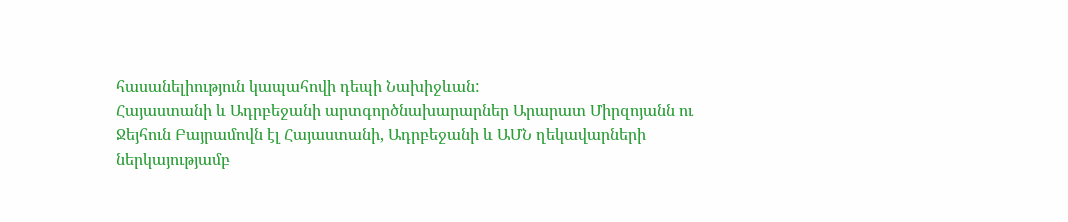հասանելիություն կապահովի դեպի Նախիջևան:
Հայաստանի և Ադրբեջանի արտգործնախարարներ Արարատ Միրզոյանն ու Ջեյհուն Բայրամովն էլ Հայաստանի, Ադրբեջանի և ԱՄՆ ղեկավարների ներկայությամբ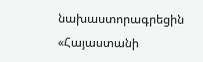նախաստորագրեցին «Հայաստանի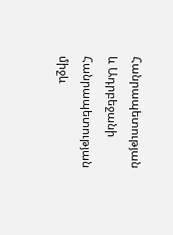Հանրապետության և Ադրբեջանի Հանրապետության միջև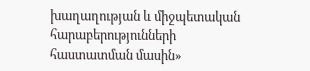խաղաղության և միջպետական հարաբերությունների հաստատման մասին»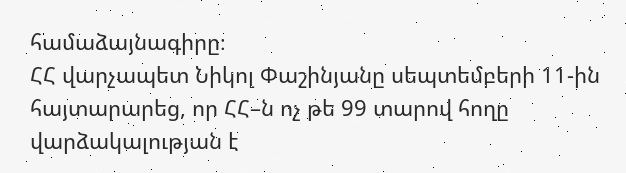համաձայնագիրը։
ՀՀ վարչապետ Նիկոլ Փաշինյանը սեպտեմբերի 11-ին հայտարարեց, որ ՀՀ–ն ոչ թե 99 տարով հողը վարձակալության է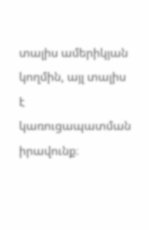տալիս ամերիկյան կողմին, այլ տալիս է կառուցապատման իրավունք։